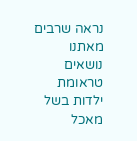נראה שרבים מאתנו נושאים טראומת ילדות בשל מאכל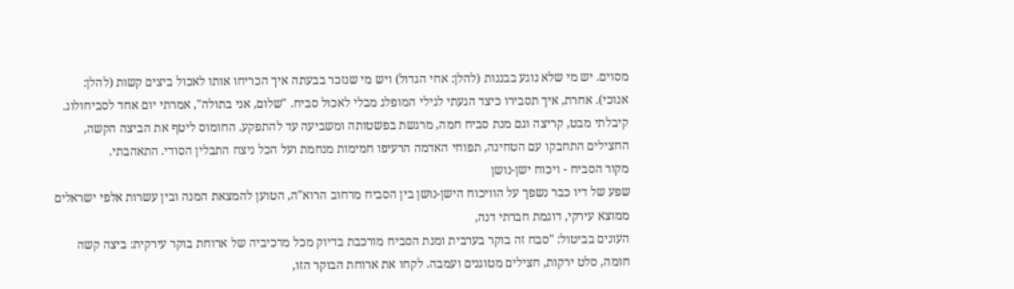מסוים. יש מי שלא נוגע בבננות (להלן: אחי הגדול) ויש מי שנזכר בבעתה איך הכריחו אותו לאכול ביצים קשות (להלן: אנוכי). אחרת, איך תסבירו כיצד הגעתי לגילי המופלג מבלי לאכול סביח. "שלום, אני בתולה", אמרתי יום אחד לסביחולוג. קיבלתי מבט, קריצה וגם מנת סביח חמה, מרגשת בפשטותה ומשביעה עד להתפקע. החומוס ליטף את הביצה הקשה, החצילים התחבקו עם הטחינה, תפוחי האדמה הרעיפו חמימות מנחמת ועל הכל ניצח התבלין הסודי. התאהבתי.
מקור הסביח - ויכוח ישן-נושן
שפע של דיו כבר נשפך על הוויכוח הישן-נושן בין הסביח מרחוב הרוא"ה, הטוען להמצאת המנה ובין עשרות אלפי ישראלים ממוצא עירקי, דוגמת חברתי דנה,
העונים בביטול: "סבח זה בוקר בערבית ומנת הסביח מורכבת בדיוק מכל מרכיביה של ארוחת בוקר עירקית: ביצה קשה חומה, סלט ירקות, חצילים מטוגנים ועמבה. לקחו את ארוחת הבוקר הזו,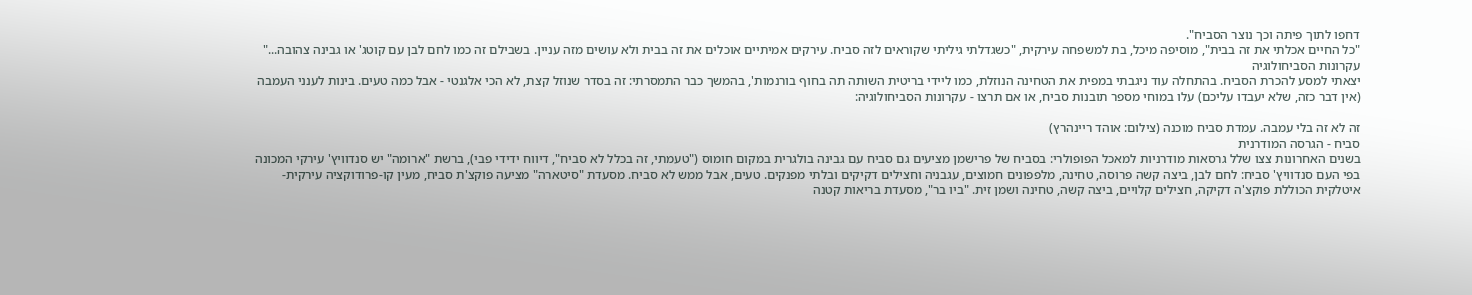דחפו לתוך פיתה וכך נוצר הסביח".
"כל החיים אכלתי את זה בבית", מוסיפה מיכל, בת למשפחה עירקית, "כשגדלתי גיליתי שקוראים לזה סביח. עירקים אמיתיים אוכלים את זה בבית ולא עושים מזה עניין. בשבילם זה כמו לחם לבן עם קוטג' או גבינה צהובה..."
עקרונות הסביחולוגיה
יצאתי למסע להכרת הסביח. בהתחלה עוד ניגבתי במפית את הטחינה הנוזלת, כמו ליידי בריטית השותה תה בחוף בורנמות', בהמשך כבר התמסרתי: זה בסדר שנוזל קצת, לא הכי אלגנטי - אבל כמה טעים. בינות לענני העמבה (אין דבר כזה, שלא יעבדו עליכם) עלו במוחי מספר תובנות סביח, או אם תרצו - עקרונות הסביחולוגיה:

זה לא זה בלי עמבה. עמדת סביח מוכנה (צילום: אוהד ריינהרץ)
סביח - הגרסה המודרנית
בשנים האחרונות צצו שלל גרסאות מודרניות למאכל הפופולרי: בסביח של פרישמן מציעים גם סביח עם גבינה בולגרית במקום חומוס ("טעמתי, זה בכלל לא סביח", דיווח ידידי פבי), ברשת "ארומה" יש סנדוויץ' עירקי המכונה בפי העם סנדוויץ' סביח: לחם לבן, ביצה קשה פרוסה, טחינה, מלפפונים חמוצים, עגבניה וחצילים דקיקים ובלתי מפנקים. טעים, אבל ממש לא סביח. מסעדת "סיטארה" מציעה פוקצ'ת סביח, מעין קו-פרודוקציה עירקית-איטלקית הכוללת פוקצ'ה דקיקה, חצילים קלויים, ביצה קשה, טחינה ושמן זית. "ביו בר", מסעדת בריאות קטנה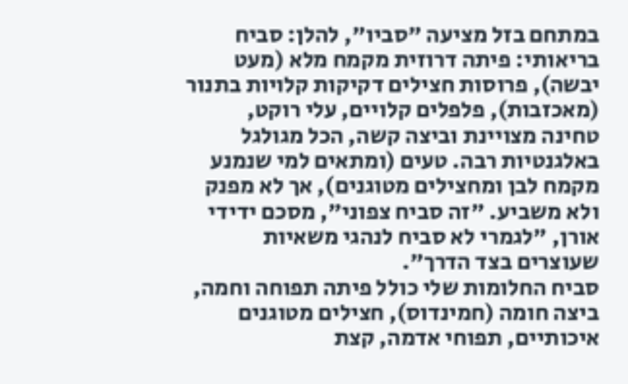במתחם בזל מציעה "סביו", להלן: סביח בריאותי: פיתה דרוזית מקמח מלא (מעט יבשה), פרוסות חצילים דקיקות קלויות בתנור (מאכזבות), פלפלים קלויים, עלי רוקט, טחינה מצויינת וביצה קשה, הכל מגולגל באלגנטיות רבה. טעים (ומתאים למי שנמנע מקמח לבן ומחצילים מטוגנים), אך לא מפנק ולא משביע. "זה סביח צפוני", מסכם ידידי אורן, "לגמרי לא סביח לנהגי משאיות שעוצרים בצד הדרך".
סביח החלומות שלי כולל פיתה תפוחה וחמה, ביצה חומה (חמינדוס), חצילים מטוגנים איכותיים, תפוחי אדמה, קצת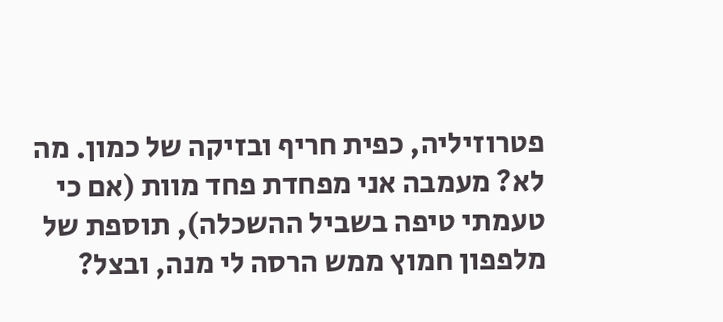פטרוזיליה, כפית חריף ובזיקה של כמון. מה לא? מעמבה אני מפחדת פחד מוות (אם כי טעמתי טיפה בשביל ההשכלה), תוספת של מלפפון חמוץ ממש הרסה לי מנה, ובצל?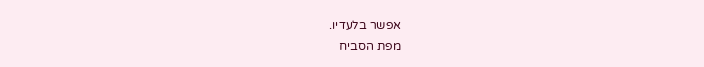אפשר בלעדיו.
מפת הסביח